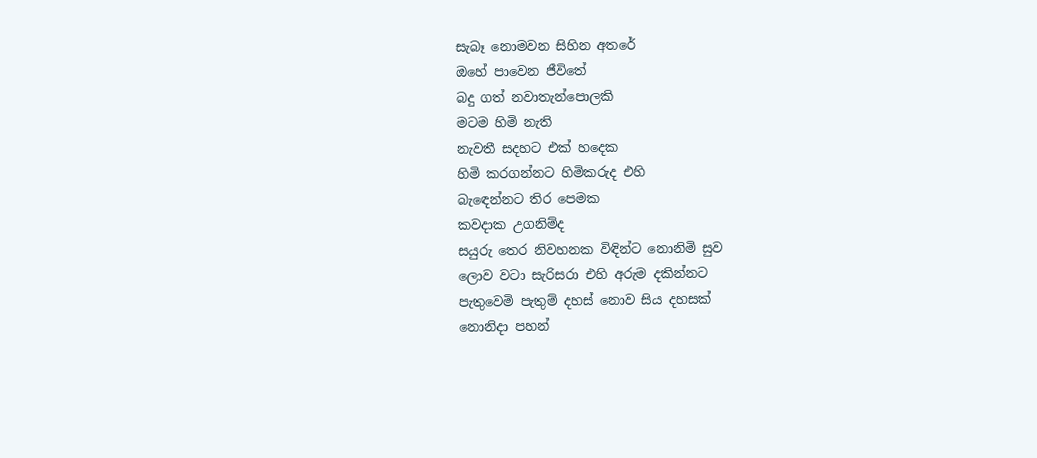සැබෑ නොමවන සිහින අතරේ
ඔහේ පාවෙන ජීවිතේ
බදු ගත් නවාතැන්පොලකි
මටම හිමි නැති
නැවතී සදහට එක් හදෙක
හිමි කරගන්නට හිමිකරුද එහි
බැඳෙන්නට තිර පෙමක
කවදාක උගනිම්ද
සයුරු තෙර නිවහනක විඳින්ට නොනිමි සුව
ලොව වටා සැරිසරා එහි අරුම දකින්නට
පැතුවෙමි පැතුම් දහස් නොව සිය දහසක්
නොනිදා පහන්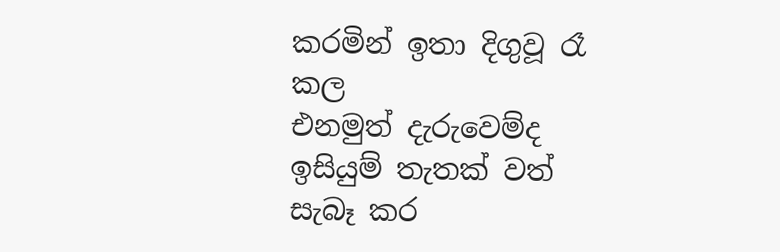කරමින් ඉතා දිගුවූ රෑ කල
එනමුත් දැරුවෙම්ද
ඉසියුම් තැතක් වත්
සැබෑ කර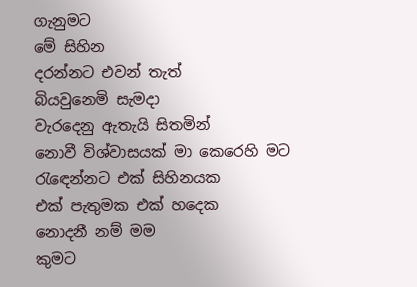ගැනුමට
මේ සිහින
දරන්නට එවන් තැත්
බියවුනෙමි සැමදා
වැරදෙනු ඇතැයි සිතමින්
නොවී විශ්වාසයක් මා කෙරෙහි මට
රැඳෙන්නට එක් සිහිනයක
එක් පැතුමක එක් හදෙක
නොදනී නම් මම
කුමට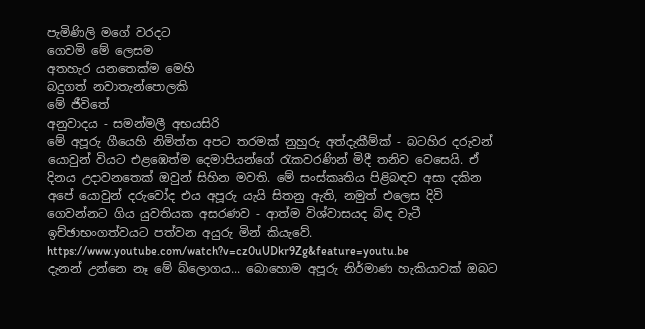පැමිණිලි මගේ වරදට
ගෙවමි මේ ලෙසම
අතහැර යනතෙක්ම මෙහි
බදුගත් නවාතැන්පොලකි
මේ ජීවිතේ
අනුවාදය - සමන්මලී අභයසිරි
මේ අපූරු ගීයෙහි නිමිත්ත අපට තරමක් නුහුරු අත්දැකීම්ක් - බටහිර දරුවන් යොවුන් වියට එළඹෙත්ම දෙමාපියන්ගේ රැකවරණින් මිදී තනිව වෙසෙයි. ඒ දිනය උදාවනතෙක් ඔවුන් සිහින මවති. මේ සංස්කෘතිය පිළිබඳව අසා දකින අපේ යොවුන් දරුවෝද එය අපූරු යැයි සිතනු ඇති, නමුත් එලෙස දිවි ගෙවන්නට ගිය යුවතියක අසරණව - ආත්ම විශ්වාසයද බිඳ වැටී ඉච්ඡාභංගත්වයට පත්වන අයුරු මින් කියැවේ.
https://www.youtube.com/watch?v=cz0uUDkr9Zg&feature=youtu.be
දැනන් උන්නෙ නෑ මේ බ්ලොගය... බොහොම අපූරු නිර්මාණ හැකියාවක් ඔබට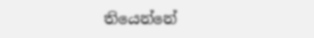තියෙන්නේ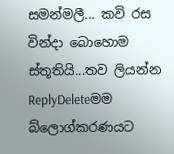සමන්මලී... කවි රස වින්දා බොහොම ස්තූතියි...තව ලියන්න
ReplyDeleteමම බ්ලොග්කරණයට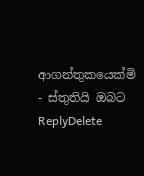ආගන්තුකයෙක්මි - ස්තුතියි ඔබට
ReplyDelete